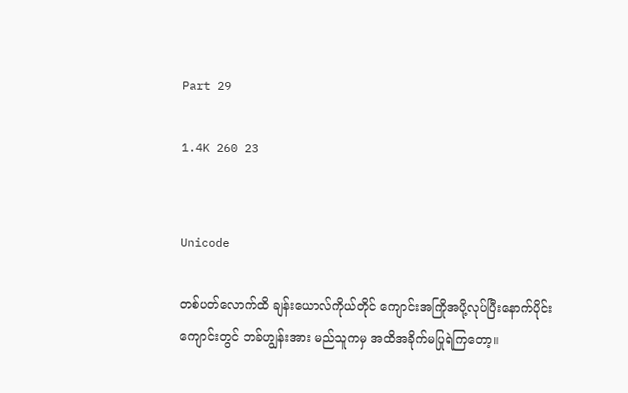Part 29

1.4K 260 23


Unicode

တစ်ပတ်လောက်ထိ ချန်းယောလ်ကိုယ်တိုင် ကျောင်းအကြိုအပို့လုပ်ပြီးနောက်ပိုင်း ကျောင်းတွင် ဘခ်ဟျွန်းအား မည်သူကမှ အထိအခိုက်မပြုရဲကြတော့။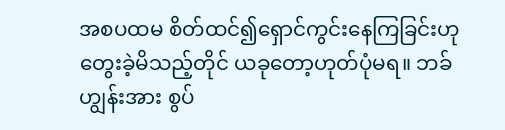အစပထမ စိတ်ထင်၍ရှောင်ကွင်းနေကြခြင်းဟု တွေးခဲ့မိသည့်တိုင် ယခုတော့ဟုတ်ပုံမရ။ ဘခ်ဟျွန်းအား စွပ်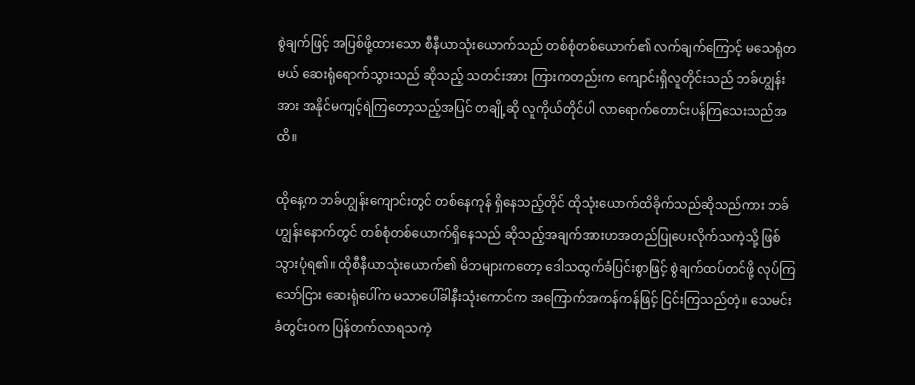စွဲချက်ဖြင့် အပြစ်ဖို့ထားသော စီနီယာသုံးယောက်သည် တစ်စုံတစ်ယောက်၏ လက်ချက်ကြောင့် မသေရုံတမယ် ဆေးရုံရောက်သွားသည် ဆိုသည့် သတင်းအား ကြားကတည်းက ကျောင်းရှိလူတိုင်းသည် ဘခ်ဟျွန်းအား အနိုင်မကျင့်ရဲကြတော့သည့်အပြင် တချို့ဆို လူကိုယ်တိုင်ပါ လာရောက်တောင်းပန်ကြသေးသည်အထိ။

ထိုနေ့က ဘခ်ဟျွန်းကျောင်းတွင် တစ်နေကုန် ရှိနေသည့်တိုင် ထိုသုံးယောက်ထိခိုက်သည်ဆိုသည်ကား ဘခ်ဟျွန်းနောက်တွင် တစ်စုံတစ်ယောက်ရှိနေသည် ဆိုသည့်အချက်အားဟအတည်ပြုပေးလိုက်သကဲ့သို့ ဖြစ်သွားပုံရ၏။ ထိုစီနီယာသုံးယောက်၏ မိဘများကတော့ ဒေါသထွက်ခံပြင်းစွာဖြင့် စွဲချက်ထပ်တင်ဖို့ လုပ်ကြသော်ငြား ဆေးရုံပေါ်က မသာပေါ်ခါနီးသုံးကောင်က အကြောက်အကန်ကန်ဖြင့် ငြင်းကြသည်တဲ့။ သေမင်းခံတွင်းဝက ပြန်တက်လာရသကဲ့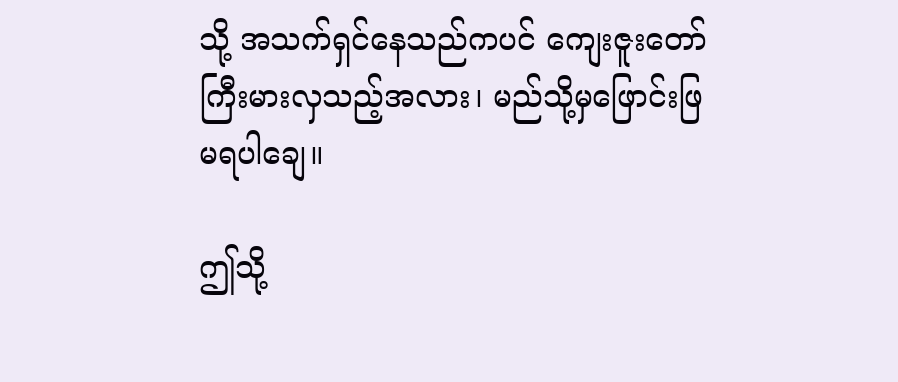သို့ အသက်ရှင်နေသည်ကပင် ကျေးဇူးတော် ကြီးမားလှသည့်အလား၊ မည်သို့မှဖြောင်းဖြမရပါချေ။

ဤသို့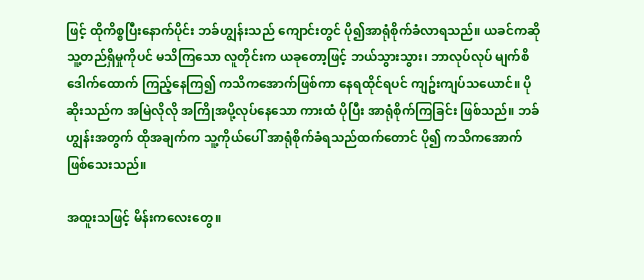ဖြင့် ထိုကိစ္စပြီးနောက်ပိုင်း ဘခ်ဟျွန်းသည် ကျောင်းတွင် ပို၍အာရုံစိုက်ခံလာရသည်။ ယခင်ကဆို သူ့တည်ရှိမှုကိုပင် မသိကြသော လူတိုင်းက ယခုတော့ဖြင့် ဘယ်သွားသွား၊ ဘာလုပ်လုပ် မျက်စိဒေါက်ထောက် ကြည့်နေကြ၍ ကသိကအောက်ဖြစ်ကာ နေရထိုင်ရပင် ကျဥ်းကျပ်သယောင်။ ပိုဆိုးသည်က အမြဲလိုလို အကြိုအပို့လုပ်နေသော ကားထံ ပိုပြီး အာရုံစိုက်ကြခြင်း ဖြစ်သည်။ ဘခ်ဟျွန်းအတွက် ထိုအချက်က သူ့ကိုယ်ပေါ် အာရုံစိုက်ခံရသည်ထက်တောင် ပို၍ ကသိကအောက်ဖြစ်သေးသည်။

အထူးသဖြင့် မိန်းကလေးတွေ။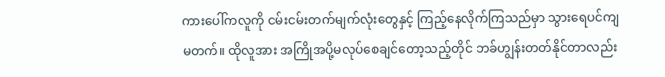ကားပေါ်ကလူကို ငမ်းငမ်းတက်မျက်လုံးတွေနှင့် ကြည့်နေလိုက်ကြသည်မှာ သွားရေပင်ကျမတက်။ ထိုလူအား အကြိုအပို့မလုပ်စေချင်တော့သည့်တိုင် ဘခ်ဟျွန်းတတ်နိုင်တာလည်း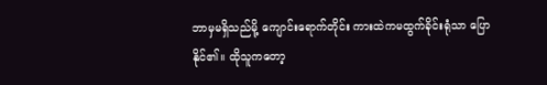ဘာမှမရှိသည်မို့ ကျောင်းရောက်တိုင်း ကားထဲကမထွက်ခိုင်းရုံသာ ပြောနိုင်၏။ ထိုသူကတော့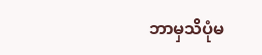ဘာမှသိပုံမ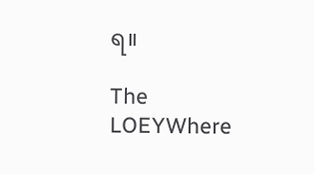ရ။

The LOEYWhere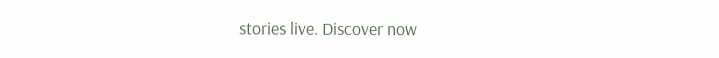stories live. Discover now